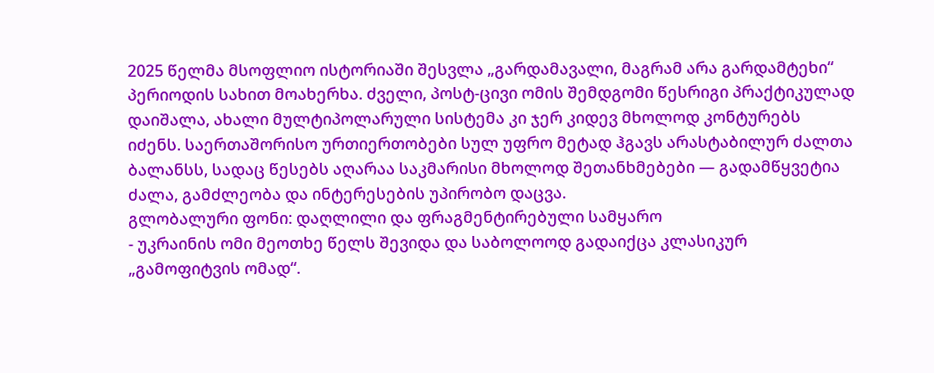2025 წელმა მსოფლიო ისტორიაში შესვლა „გარდამავალი, მაგრამ არა გარდამტეხი“ პერიოდის სახით მოახერხა. ძველი, პოსტ-ცივი ომის შემდგომი წესრიგი პრაქტიკულად დაიშალა, ახალი მულტიპოლარული სისტემა კი ჯერ კიდევ მხოლოდ კონტურებს იძენს. საერთაშორისო ურთიერთობები სულ უფრო მეტად ჰგავს არასტაბილურ ძალთა ბალანსს, სადაც წესებს აღარაა საკმარისი მხოლოდ შეთანხმებები — გადამწყვეტია ძალა, გამძლეობა და ინტერესების უპირობო დაცვა.
გლობალური ფონი: დაღლილი და ფრაგმენტირებული სამყარო
- უკრაინის ომი მეოთხე წელს შევიდა და საბოლოოდ გადაიქცა კლასიკურ „გამოფიტვის ომად“.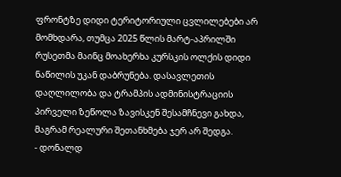ფრონტზე დიდი ტერიტორიული ცვლილებები არ მომხდარა, თუმცა 2025 წლის მარტ-აპრილში რუსეთმა მაინც მოახერხა კურსკის ოლქის დიდი ნაწილის უკან დაბრუნება. დასავლეთის დაღლილობა და ტრამპის ადმინისტრაციის პირველი ზეწოლა ზავისკენ შესამჩნევი გახდა, მაგრამ რეალური შეთანხმება ჯერ არ შედგა.
- დონალდ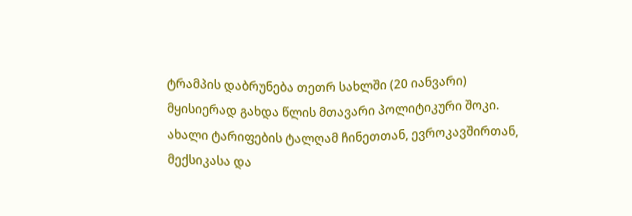ტრამპის დაბრუნება თეთრ სახლში (20 იანვარი) მყისიერად გახდა წლის მთავარი პოლიტიკური შოკი. ახალი ტარიფების ტალღამ ჩინეთთან, ევროკავშირთან, მექსიკასა და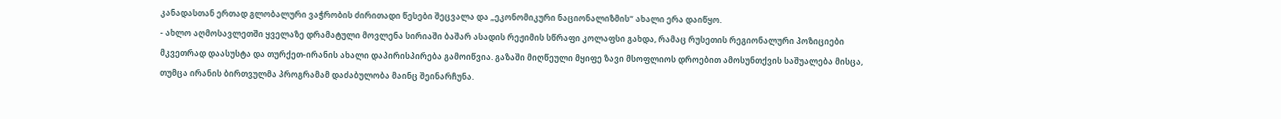კანადასთან ერთად გლობალური ვაჭრობის ძირითადი წესები შეცვალა და „ეკონომიკური ნაციონალიზმის“ ახალი ერა დაიწყო.
- ახლო აღმოსავლეთში ყველაზე დრამატული მოვლენა სირიაში ბაშარ ასადის რეჟიმის სწრაფი კოლაფსი გახდა, რამაც რუსეთის რეგიონალური პოზიციები მკვეთრად დაასუსტა და თურქეთ-ირანის ახალი დაპირისპირება გამოიწვია. გაზაში მიღწეული მყიფე ზავი მსოფლიოს დროებით ამოსუნთქვის საშუალება მისცა, თუმცა ირანის ბირთვულმა პროგრამამ დაძაბულობა მაინც შეინარჩუნა.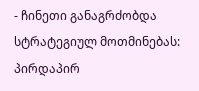- ჩინეთი განაგრძობდა სტრატეგიულ მოთმინებას: პირდაპირ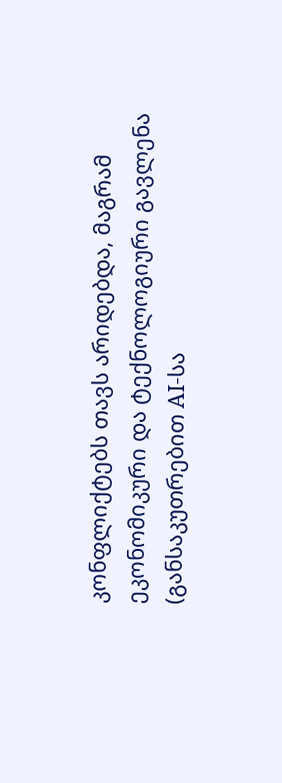კონფლიქტებს თავს არიდებდა, მაგრამ ეკონომიკური და ტექნოლოგიური გავლენა (განსაკუთრებით AI-სა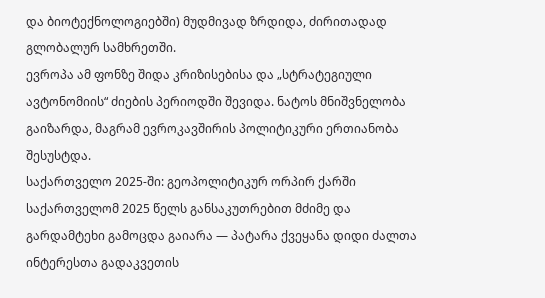და ბიოტექნოლოგიებში) მუდმივად ზრდიდა, ძირითადად გლობალურ სამხრეთში.
ევროპა ამ ფონზე შიდა კრიზისებისა და „სტრატეგიული ავტონომიის“ ძიების პერიოდში შევიდა. ნატოს მნიშვნელობა გაიზარდა, მაგრამ ევროკავშირის პოლიტიკური ერთიანობა შესუსტდა.
საქართველო 2025-ში: გეოპოლიტიკურ ორპირ ქარში
საქართველომ 2025 წელს განსაკუთრებით მძიმე და გარდამტეხი გამოცდა გაიარა — პატარა ქვეყანა დიდი ძალთა ინტერესთა გადაკვეთის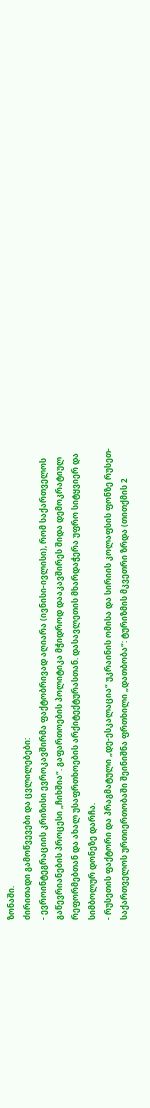ზონაში.
ძირითადი გამოწვევები და ცვლილებები:
- ევროინტეგრაციის კრიზისი ევროკავშირმა ფაქტობრივად აღიარა (ივნისი-ივლისი), რომ საქართველოს გაწევრიანების პროცესი „ჩიხშია“. გაფართოების პოლიტიკა მჭიდროდ დააკავშირეს შიდა დემოკრატიულ რეფორმებთან და ახალ უსაფრთხოების არქიტექტურასთან. დასავლეთის მხარდაჭერა უფრო სიტყვიერ და სიმბოლურ დონეზე დარჩა.
- რუსეთის ფაქტორი და პრაგმატული „დე-ესკალაცია“ უკრაინის ომისა და სირიის კოლაფსის ფონზე რუსეთ-საქართველოს ურთიერთობაში შეინიშნა ფრთხილი „დათბობა“: ტურიზმის მკვეთრი ზრდა (თითქმის 2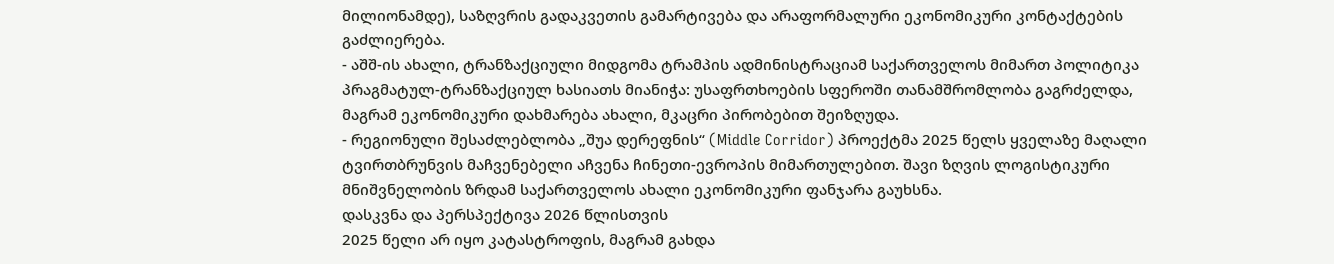მილიონამდე), საზღვრის გადაკვეთის გამარტივება და არაფორმალური ეკონომიკური კონტაქტების გაძლიერება.
- აშშ-ის ახალი, ტრანზაქციული მიდგომა ტრამპის ადმინისტრაციამ საქართველოს მიმართ პოლიტიკა პრაგმატულ-ტრანზაქციულ ხასიათს მიანიჭა: უსაფრთხოების სფეროში თანამშრომლობა გაგრძელდა, მაგრამ ეკონომიკური დახმარება ახალი, მკაცრი პირობებით შეიზღუდა.
- რეგიონული შესაძლებლობა „შუა დერეფნის“ (Middle Corridor) პროექტმა 2025 წელს ყველაზე მაღალი ტვირთბრუნვის მაჩვენებელი აჩვენა ჩინეთი-ევროპის მიმართულებით. შავი ზღვის ლოგისტიკური მნიშვნელობის ზრდამ საქართველოს ახალი ეკონომიკური ფანჯარა გაუხსნა.
დასკვნა და პერსპექტივა 2026 წლისთვის
2025 წელი არ იყო კატასტროფის, მაგრამ გახდა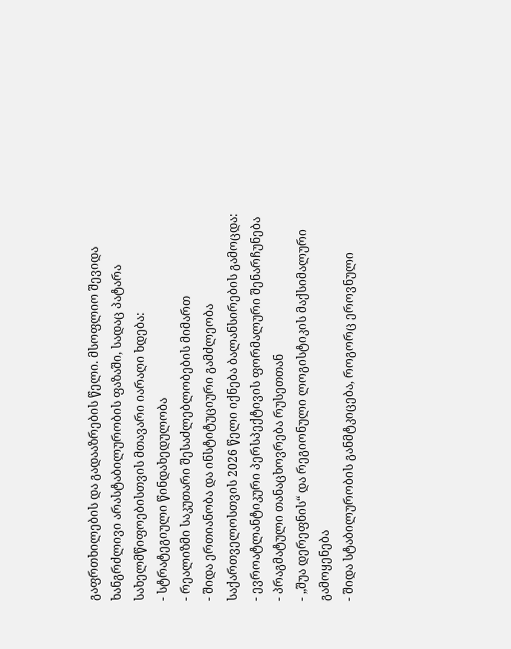გაფრთხილების და გადააზრების წელი. მსოფლიო შევიდა ხანგრძლივი არასტაბილურობის ფაზაში, სადაც პატარა სახელმწიფოებისთვის მთავარი იარაღი ხდება:
- სტრატეგიული წინდახედულობა
- რეალიზმი საკუთარი შესაძლებლობების მიმართ
- შიდა ერთიანობა და ინსტიტუციური გამძლეობა
საქართველოსთვის 2026 წელი იქნება ბალანსირების გამოცდა:
- ევროატლანტიკური პერსპექტივის ფორმალური შენარჩუნება
- პრაგმატული თანაცხოვრება რუსეთთან
- „შუა დერეფნის“ და რეგიონული ლოგისტიკის მაქსიმალური გამოყენება
- შიდა სტაბილურობის განმტკიცება, როგორც ეროვნული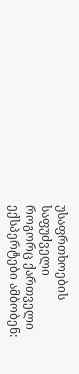უსაფრთხოების საფუძველი
როგორც ქართველი ექსპერტები ამბობენ: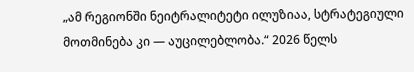„ამ რეგიონში ნეიტრალიტეტი ილუზიაა, სტრატეგიული მოთმინება კი — აუცილებლობა.“ 2026 წელს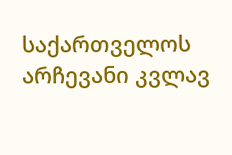საქართველოს არჩევანი კვლავ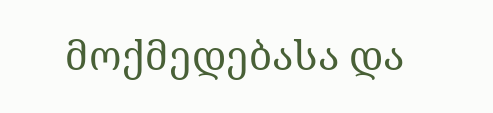მოქმედებასა და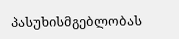პასუხისმგებლობას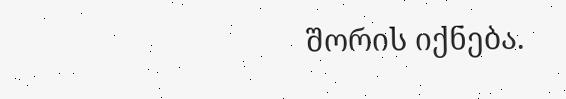შორის იქნება.